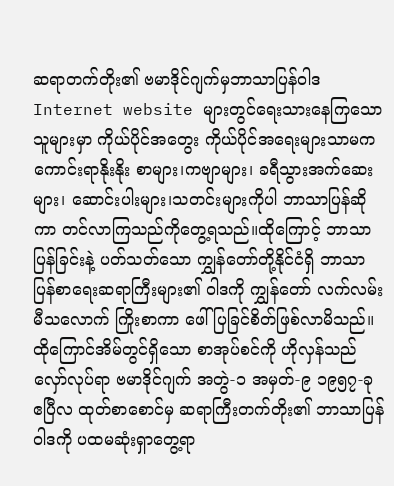ဆရာတက်တိုး၏ ဗမာဒိုင်ဂျက်မှဘာသာပြန်ဝါဒ
Internet website များတွင်ရေးသားနေကြသောသူများမှာ ကိုယ်ပိုင်အတွေး ကိုယ်ပိုင်အရေးများသာမက ကောင်းရာနိုးနိုး စာများ၊ကဗျာများ၊ ခရီသွားအက်ဆေးများ၊ ဆောင်းပါးများ၊သတင်းများကိုပါ ဘာသာပြန်ဆိုကာ တင်လာကြသည်ကိုတွေ့ရသည်။ထိုကြောင့် ဘာသာပြန်ခြင်းနဲ့ ပတ်သတ်သော ကျွှန်တော်တို့နိုင်ငံရှိ ဘာသာပြန်စာရေးဆရာကြီးများ၏ ဝါဒကို ကျွှန်တော် လက်လမ်းမီသလောက် ကြိုးစာကာ ဖေါ်ပြခြင်စိတ်ဖြစ်လာမိသည်။ ထိုကြောင်အိမ်တွင်ရှိသော စာအုပ်စင်ကို ဟိုလှန်သည်လှော်လုပ်ရာ ဗမာဒိုင်ဂျက် အတွဲ-၁ အမှတ်-၉ ၁၉၅၇-ခု ဧပြီလ ထုတ်စာစောင်မှ ဆရာကြီးတက်တိုး၏ ဘာသာပြန်ဝါဒကို ပထမဆုံးရှာတွေ့ရာ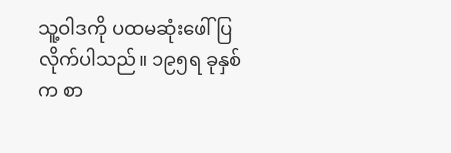သူ့ဝါဒကို ပထမဆုံးဖေါ်ပြလိုက်ပါသည်။ ၁၉၅ရ ခုနှစ်က စာ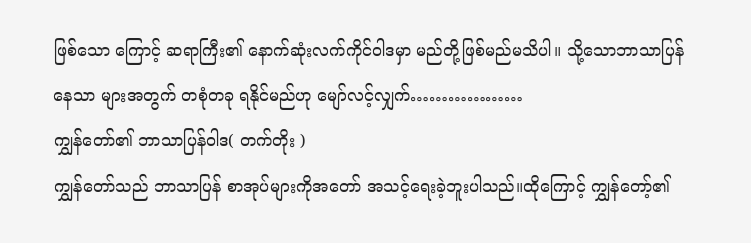ဖြစ်သော ကြောင့် ဆရာကြီး၏ နောက်ဆုံးလက်ကိုင်ဝါဒမှာ မည်တို့ဖြစ်မည်မသိပါ။ သို့သောဘာသာပြန်နေသာ များအတွက် တစုံတခု ရနိုင်မည်ဟု မျော်လင့်လျှက်………………
ကျွှန်တော်၏ ဘာသာပြန်ဝါဒ( တက်တိုး )
ကျွှန်တော်သည် ဘာသာပြန် စာအုပ်များကိုအတော် အသင့်ရေးခဲ့ဘူးပါသည်။ထိုကြောင့် ကျွှန်တော့်၏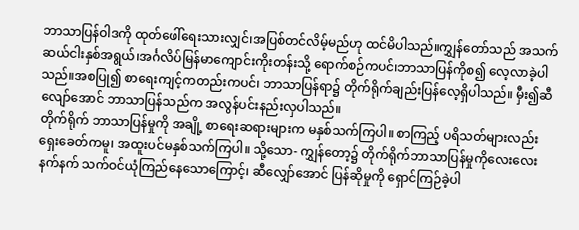ဘာသာပြန်ဝါဒကို ထုတ်ဖေါ်ရေးသားလျှင်၊အပြစ်တင်လိမ့်မည်ဟု ထင်မိပါသည်။ကျွှန်တော်သည် အသက်ဆယ်ငါးနှစ်အရွယ်၊အင်္ဂလိပ်မြန်မာကျောင်းကိုးတန်းသို့ ရောက်စဉ်ကပင်၊ဘာသာပြန်ကိုစ၍ လေ့လာခဲ့ပါသည်။အစပြု၍ စာရေးကျင့်ကတည်းကပင်၊ ဘာသာပြန်ရာ၌ တိုက်ရိုက်ချည်းပြန်လေ့ရှိပါသည်။ မှီး၍ဆီလျော်အောင် ဘာသာပြန်သည်က အလွန်ပင်းနည်းလှပါသည်။
တိုက်ရိုက် ဘာသာပြန်မှုကို အချို့ စာရေးဆရားများက မနှစ်သက်ကြပါ။ စာကြည့် ပရိသတ်များလည်းရှေးခေတ်ကမူ၊ အထူးပင်မနှစ်သက်ကြပါ။ သို့သော- ကျွှန်တော့၌ တိုက်ရိုက်ဘာသာပြန်မှုကိုလေးလေးနက်နက် သက်ဝင်ယုံကြည်နေသောကြောင့်၊ ဆီလျှော်အောင် ပြန်ဆိုမှုကို ရှောင်ကြဉ်ခဲ့ပါ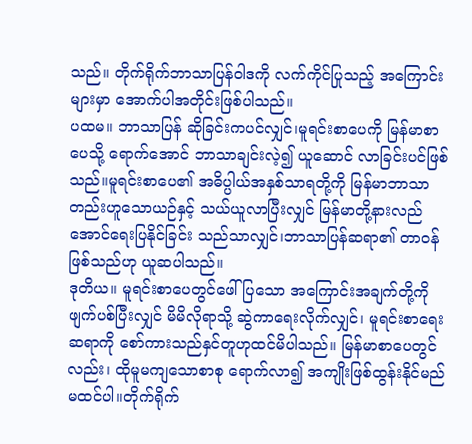သည်။ တိုက်ရိုက်ဘာသာပြန်ဝါဒကို လက်ကိုင်ပြုသည့် အကြောင်းများမှာ အောက်ပါအတိုင်းဖြစ်ပါသည်။
ပထမ။ ဘာသာပြန် ဆိုခြင်းကပင်လျှင်၊မူရင်းစာပေကို မြန်မာစာပေသို့ ရောက်အောင် ဘာသာချင်းလဲ့၍ ယူဆောင် လာခြင်းပင်ဖြစ်သည်။မူရင်းစာပေ၏ အဓိပ္ပါယ်အနှစ်သာရတို့ကို မြန်မာဘာသာတည်းဟူသောယဉ်နှင့် သယ်ယူလာပြီးလျှင် မြန်မာတို့နားလည်အောင်ရေးပြနိုင်ခြင်း သည်သာလျှင်၊ဘာသာပြန်ဆရာ၏ တာဝန်ဖြစ်သည်ဟု ယူဆပါသည်။
ဒုတိယ။ မူရင်းစာပေတွင်ဖေါ်ပြသော အကြောင်းအချက်တို့ကိုဖျက်ပစ်ပြီးလျှင် မိမိလိုရာသို့ ဆွဲကာရေးလိုက်လျှင်၊ မူရင်းစာရေးဆရာကို စော်ကားသည်နှင်တူဟုထင်မိပါသည်။ မြန်မာစာပေတွင်လည်း၊ ထိုမူမကျသောစာစု ရောက်လာ၍ အကျိုးဖြစ်ထွန်းနိုင်မည် မထင်ပါ။တိုက်ရိုက်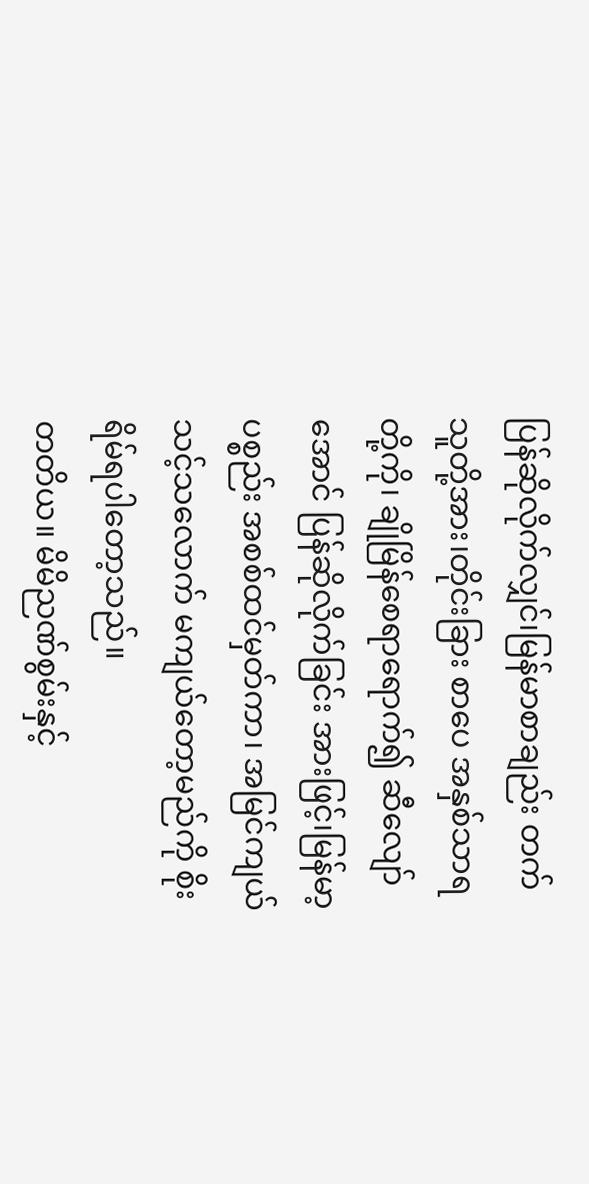ပြန်ဆိုလိုက်လျှင်၊မြန်မာစာချည်း တက်သူတို့အား၊တိုင်းခြား စာပေ အနှစ်သာရတို့ကို၊ ချိုမြိန်စေရာရောက်၍ ဆီလျော်အောင် ပြန်ဆိုလိုက်ခြင်း အားဖြင့်၊မြန်မာ့ပစ္စည်း အစစ်ထင်မှတ်ကာ၊ အမြင်ကျယ်သင့်သလောက် မကျယ်တော့မည်ကို စိုးရိမ်ရပါတော့သည်။
တတိယ။ မိမိညဏ်စွမ်းနှင့်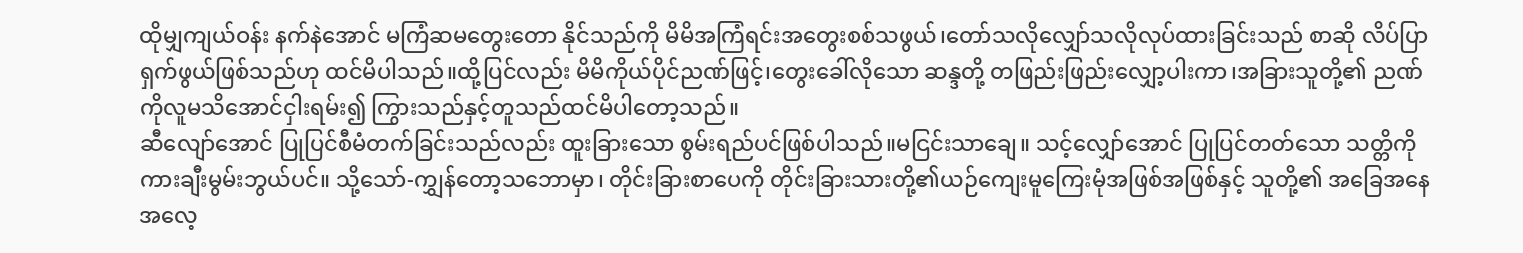ထိုမျှကျယ်ဝန်း နက်နဲအောင် မကြံဆမတွေးတော နိုင်သည်ကို မိမိအကြံရင်းအတွေးစစ်သဖွယ်၊တော်သလိုလျှော်သလိုလုပ်ထားခြင်းသည် စာဆို လိပ်ပြာ ရှက်ဖွယ်ဖြစ်သည်ဟု ထင်မိပါသည်။ထို့ပြင်လည်း မိမိကိုယ်ပိုင်ညဏ်ဖြင့်၊တွေးခေါ်လိုသော ဆန္ဒတို့ တဖြည်းဖြည်းလျှော့ပါးကာ၊အခြားသူတို့၏ ညဏ်ကိုလူမသိအောင်ငှါးရမ်း၍ ကြွားသည်နှင့်တူသည်ထင်မိပါတော့သည်။
ဆီလျော်အောင် ပြုပြင်စီမံတက်ခြင်းသည်လည်း ထူးခြားသော စွမ်းရည်ပင်ဖြစ်ပါသည်။မငြင်းသာချေ။ သင့်လျှော်အောင် ပြုပြင်တတ်သော သတ္တိကိုကားချီးမွမ်းဘွယ်ပင်။ သို့သော်-ကျွှန်တော့သဘောမှာ၊ တိုင်းခြားစာပေကို တိုင်းခြားသားတို့၏ယဉ်ကျေးမူကြေးမုံအဖြစ်အဖြစ်နှင့် သူတို့၏ အခြေအနေ အလေ့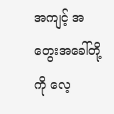အကျင့် အတွေးအခေါ်တို့ကို လေ့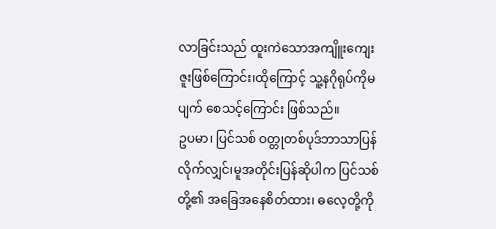လာခြင်းသည် ထူးကဲသောအကျိူးကျေးဇူးဖြစ်ကြောင်း၊ထိုကြောင့် သူ့နဂိုရုပ်ကိုမပျက် စေသင့်ကြောင်း ဖြစ်သည်။
ဥပမာ၊ ပြင်သစ် ဝတ္တုတစ်ပုဒ်ဘာသာပြန်လိုက်လျှင်၊မူအတိုင်းပြန်ဆိုပါက ပြင်သစ်တို့၏ အခြေအနေစိတ်ထား၊ ဓလေ့တို့ကို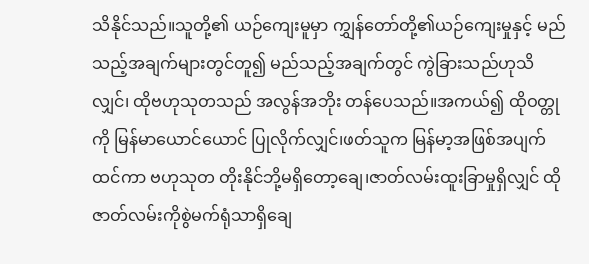သိနိုင်သည်။သူတို့၏ ယဉ်ကျေးမူမှာ ကျွှန်တော်တို့၏ယဉ်ကျေးမှုနှင့် မည်သည့်အချက်များတွင်တူ၍ မည်သည့်အချက်တွင် ကွဲခြားသည်ဟုသိလျှင်၊ ထိုဗဟုသုတသည် အလွန်အဘိုး တန်ပေသည်။အကယ်၍ ထိုဝတ္တုကို မြန်မာယောင်ယောင် ပြုလိုက်လျှင်၊ဖတ်သူက မြန်မာ့အဖြစ်အပျက်ထင်ကာ ဗဟုသုတ တိုးနိုင်ဘို့မရှိတော့ချေ၊ဇာတ်လမ်းထူးခြာမှုရှိလျှင် ထိုဇာတ်လမ်းကိုစွဲမက်ရုံသာရှိချေ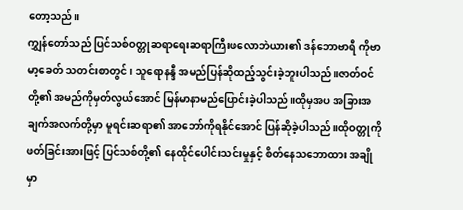တော့သည်။
ကျွှန်တော်သည် ပြင်သစ်ဝတ္တုဆရာရေးဆရာကြီးဖလောဘဲယား၏ ဒန်ဘောဗာရီ ကိုဗာမာ့ခေတ် သတင်းစာတွင်၊ သူရောနန္ဒီ အမည်ပြန်ဆိုထည့်သွင်းခဲ့ဘူးပါသည်။ဇာတ်ဝင်တို့၏ အမည်ကိုမှတ်လွယ်အောင် မြန်မာနာမည်ပြောင်းခဲ့ပါသည်။ထိုမှအပ အခြားအချက်အလက်တို့မှာ မူရင်းဆရာ၏ အာဘော်ကိုရနိုင်အောင် ပြန်ဆိုခဲ့ပါသည်။ထိုဝတ္တုကို ဖတ်ခြင်းအားဖြင့် ပြင်သစ်တို့၏ နေထိုင်ပေါင်းသင်းမှုနှင့် စိတ်နေသဘောထား အချိုမှာ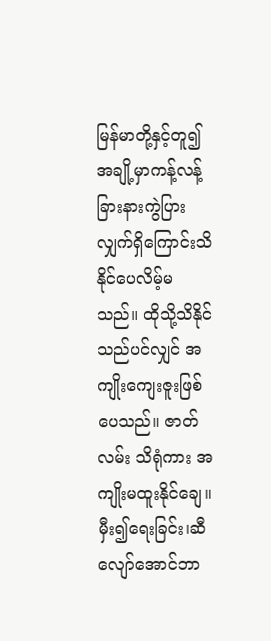မြန်မာတို့နှင့်တူ၍ အချို့မှာကန့်လန့်ခြားနားကွဲပြားလျှက်ရှိကြောင်းသိနိုင်ပေလိမ့်မသည်။ ထိုသို့သိနိုင်သည်ပင်လျှင် အကျိုးကျေးဇူးဖြစ်ပေသည်။ ဇာတ်လမ်း သိရုံကား အကျိုးမထူးနိုင်ချေ။
မှီး၍ရေးခြင်း၊ဆီလျော်အောင်ဘာ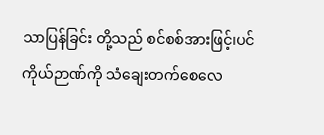သာပြန်ခြင်း တို့သည် စင်စစ်အားဖြင့်၊ပင်ကိုယ်ဉာဏ်ကို သံချေးတက်စေလေ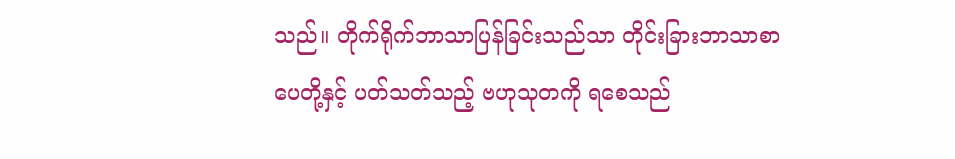သည်။ တိုက်ရိုက်ဘာသာပြန်ခြင်းသည်သာ တိုင်းခြားဘာသာစာပေတို့နှင့် ပတ်သတ်သည့် ဗဟုသုတကို ရစေသည်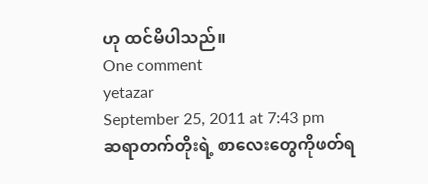ဟု ထင်မိပါသည်။
One comment
yetazar
September 25, 2011 at 7:43 pm
ဆရာတက်တိုးရဲ့ စာလေးတွေကိုဖတ်ရ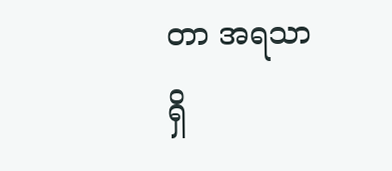တာ အရသာရှိ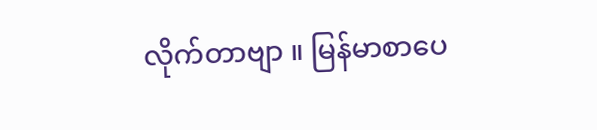လိုက်တာဗျာ ။ မြန်မာစာပေ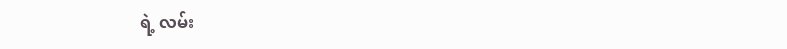ရဲ့ လမ်း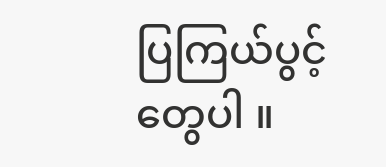ပြကြယ်ပွင့်တွေပါ ။